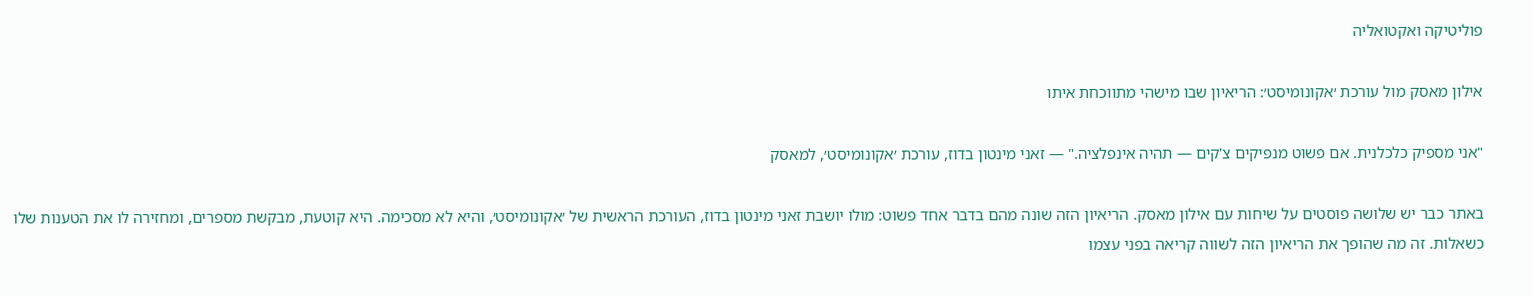פוליטיקה ואקטואליה

אילון מאסק מול עורכת ׳אקונומיסט׳: הריאיון שבו מישהי מתווכחת איתו

"אני מספיק כלכלנית. אם פשוט מנפיקים צ'קים — תהיה אינפלציה." — זאני מינטון בדוז, עורכת ׳אקונומיסט׳, למאסק

באתר כבר יש שלושה פוסטים על שיחות עם אילון מאסק. הריאיון הזה שונה מהם בדבר אחד פשוט: מולו יושבת זאני מינטון בדוז, העורכת הראשית של ׳אקונומיסט׳, והיא לא מסכימה. היא קוטעת, מבקשת מספרים, ומחזירה לו את הטענות שלו כשאלות. זה מה שהופך את הריאיון הזה לשווה קריאה בפני עצמו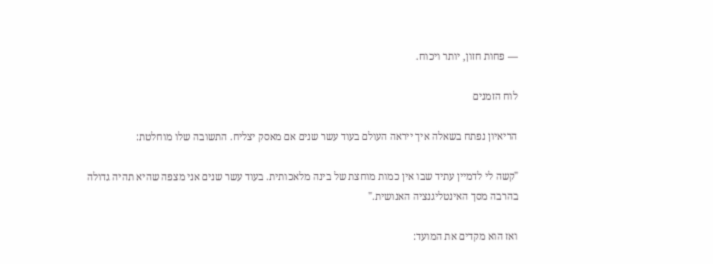— פחות חזון, יותר ויכוח.

לוח הזמנים

הריאיון נפתח בשאלה איך ייראה העולם בעוד עשר שנים אם מאסק יצליח. התשובה שלו מוחלטת:

"קשה לי לדמיין עתיד שבו אין כמות מוחצת של בינה מלאכותית. בעוד עשר שנים אני מצפה שהיא תהיה גדולה בהרבה מסך האינטליגנציה האנושית."

ואז הוא מקדים את המועד: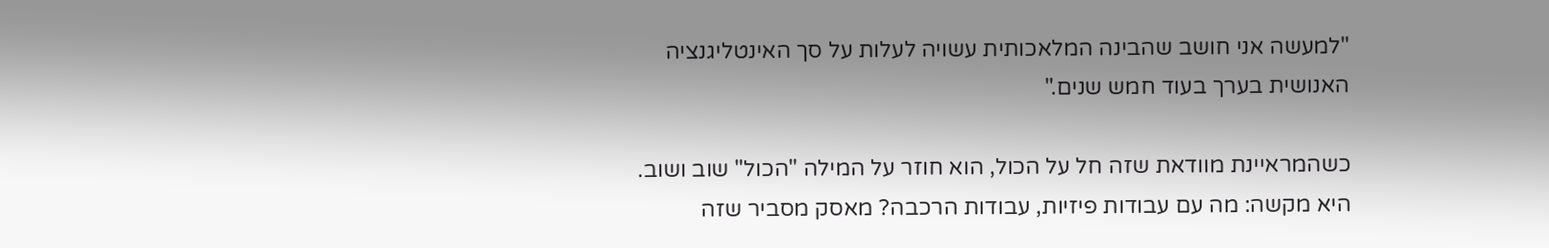"למעשה אני חושב שהבינה המלאכותית עשויה לעלות על סך האינטליגנציה האנושית בערך בעוד חמש שנים."

כשהמראיינת מוודאת שזה חל על הכול, הוא חוזר על המילה "הכול" שוב ושוב. היא מקשה: מה עם עבודות פיזיות, עבודות הרכבה? מאסק מסביר שזה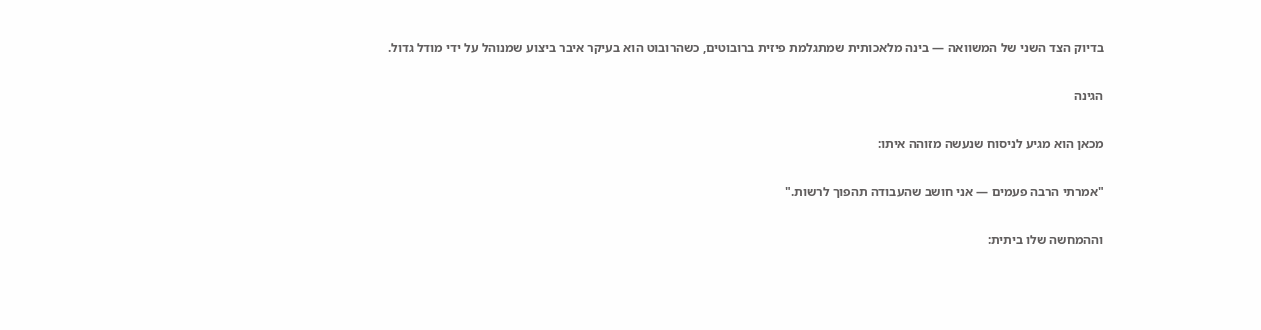בדיוק הצד השני של המשוואה — בינה מלאכותית שמתגלמת פיזית ברובוטים, כשהרובוט הוא בעיקר איבר ביצוע שמנוהל על ידי מודל גדול.

הגינה

מכאן הוא מגיע לניסוח שנעשה מזוהה איתו:

"אמרתי הרבה פעמים — אני חושב שהעבודה תהפוך לרשות."

וההמחשה שלו ביתית: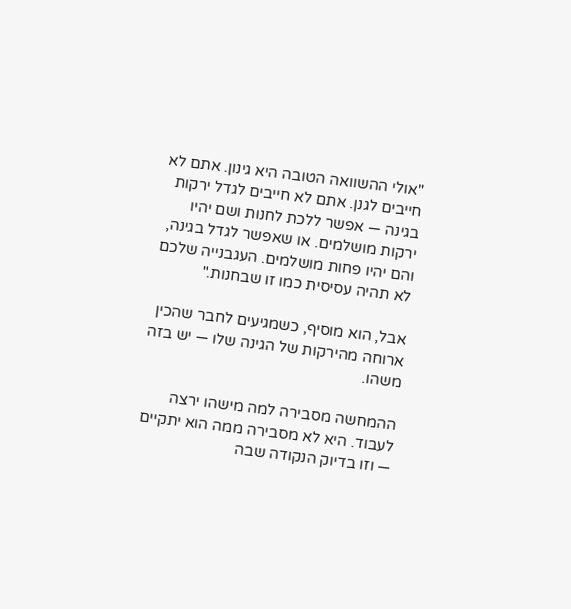"אולי ההשוואה הטובה היא גינון. אתם לא חייבים לגנן. אתם לא חייבים לגדל ירקות בגינה — אפשר ללכת לחנות ושם יהיו ירקות מושלמים. או שאפשר לגדל בגינה, והם יהיו פחות מושלמים. העגבנייה שלכם לא תהיה עסיסית כמו זו שבחנות."

אבל, הוא מוסיף, כשמגיעים לחבר שהכין ארוחה מהירקות של הגינה שלו — יש בזה משהו.

ההמחשה מסבירה למה מישהו ירצה לעבוד. היא לא מסבירה ממה הוא יתקיים — וזו בדיוק הנקודה שבה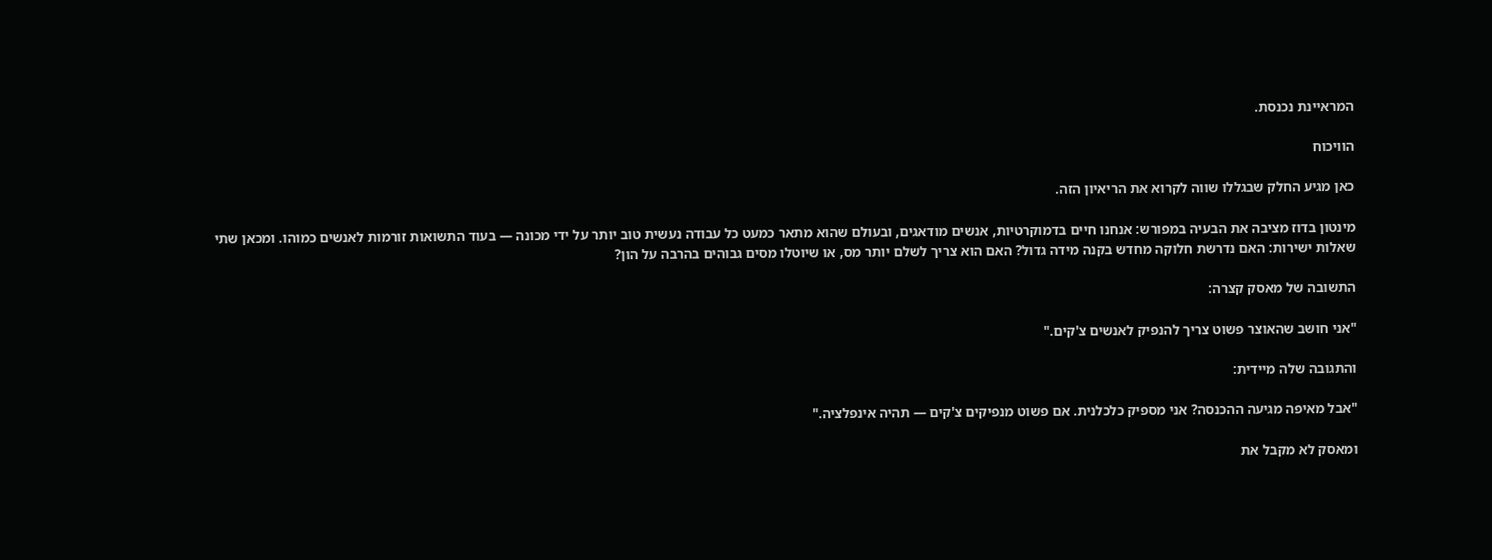המראיינת נכנסת.

הוויכוח

כאן מגיע החלק שבגללו שווה לקרוא את הריאיון הזה.

מינטון בדוז מציבה את הבעיה במפורש: אנחנו חיים בדמוקרטיות, אנשים מודאגים, ובעולם שהוא מתאר כמעט כל עבודה נעשית טוב יותר על ידי מכונה — בעוד התשואות זורמות לאנשים כמוהו. ומכאן שתי שאלות ישירות: האם נדרשת חלוקה מחדש בקנה מידה גדול? האם הוא צריך לשלם יותר מס, או שיוטלו מסים גבוהים בהרבה על הון?

התשובה של מאסק קצרה:

"אני חושב שהאוצר פשוט צריך להנפיק לאנשים צ'קים."

והתגובה שלה מיידית:

"אבל מאיפה מגיעה ההכנסה? אני מספיק כלכלנית. אם פשוט מנפיקים צ'קים — תהיה אינפלציה."

ומאסק לא מקבל את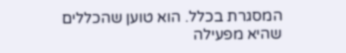המסגרת בכלל. הוא טוען שהכללים שהיא מפעילה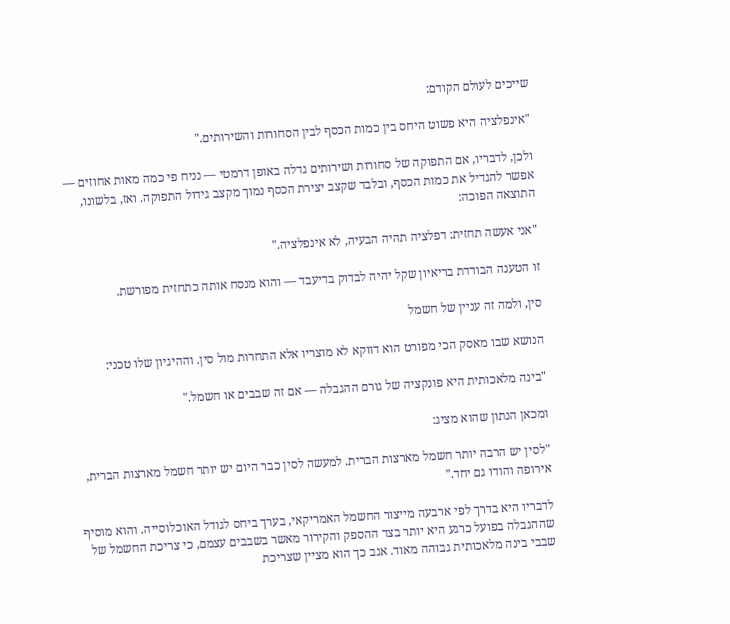שייכים לעולם הקודם:

"אינפלציה היא פשוט היחס בין כמות הכסף לבין הסחורות והשירותים."

ולכן, לדבריו, אם התפוקה של סחורות ושירותים גדלה באופן דרמטי — נניח פי כמה מאות אחוזים — אפשר להגדיל את כמות הכסף, ובלבד שקצב יצירת הכסף נמוך מקצב גידול התפוקה. ואז, בלשונו, התוצאה הפוכה:

"אני אעשה תחזית: דפלציה תהיה הבעיה, לא אינפלציה."

זו הטענה הבודדת בריאיון שקל יהיה לבדוק בדיעבד — והוא מנסח אותה כתחזית מפורשת.

סין, ולמה זה עניין של חשמל

הנושא שבו מאסק הכי מפורט הוא דווקא לא מוצריו אלא התחרות מול סין. וההיגיון שלו טכני:

"בינה מלאכותית היא פונקציה של גורם ההגבלה — אם זה שבבים או חשמל."

ומכאן הנתון שהוא מציג:

"לסין יש הרבה יותר חשמל מארצות הברית. למעשה לסין כבר היום יש יותר חשמל מארצות הברית, אירופה והודו גם יחד."

לדבריו היא בדרך לפי ארבעה מייצור החשמל האמריקאי, בערך ביחס לגודל האוכלוסייה. והוא מוסיף שההגבלה בפועל כרגע היא יותר בצד ההספק והקירור מאשר בשבבים עצמם, כי צריכת החשמל של שבבי בינה מלאכותית גבוהה מאוד. אגב כך הוא מציין שצריכת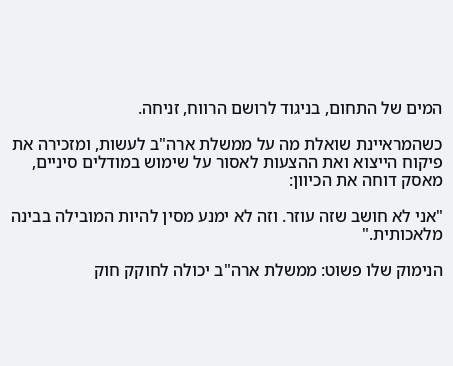המים של התחום, בניגוד לרושם הרווח, זניחה.

כשהמראיינת שואלת מה על ממשלת ארה"ב לעשות, ומזכירה את פיקוח הייצוא ואת ההצעות לאסור על שימוש במודלים סיניים, מאסק דוחה את הכיוון:

"אני לא חושב שזה עוזר. וזה לא ימנע מסין להיות המובילה בבינה מלאכותית."

הנימוק שלו פשוט: ממשלת ארה"ב יכולה לחוקק חוק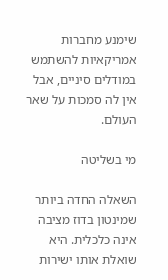שימנע מחברות אמריקאיות להשתמש במודלים סיניים, אבל אין לה סמכות על שאר העולם.

מי בשליטה

השאלה החדה ביותר שמינטון בדוז מציבה אינה כלכלית. היא שואלת אותו ישירות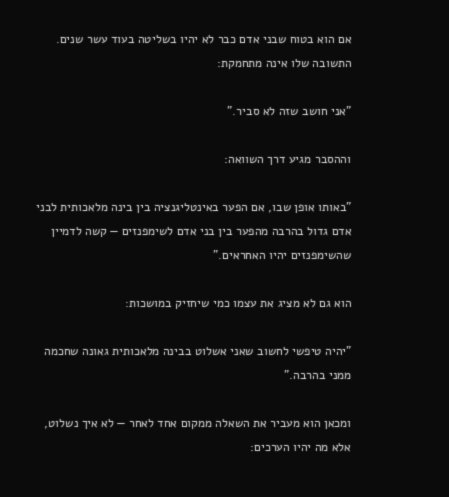אם הוא בטוח שבני אדם כבר לא יהיו בשליטה בעוד עשר שנים. התשובה שלו אינה מתחמקת:

"אני חושב שזה לא סביר."

וההסבר מגיע דרך השוואה:

"באותו אופן שבו, אם הפער באינטליגנציה בין בינה מלאכותית לבני אדם גדול בהרבה מהפער בין בני אדם לשימפנזים — קשה לדמיין שהשימפנזים יהיו האחראים."

הוא גם לא מציג את עצמו כמי שיחזיק במושכות:

"יהיה טיפשי לחשוב שאני אשלוט בבינה מלאכותית גאונה שחכמה ממני בהרבה."

ומכאן הוא מעביר את השאלה ממקום אחד לאחר — לא איך נשלוט, אלא מה יהיו הערכים: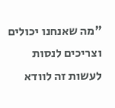"מה שאנחנו יכולים וצריכים לנסות לעשות זה לוודא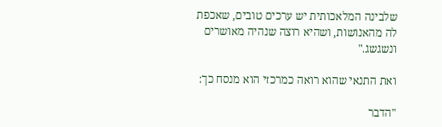שלבינה המלאכותית יש ערכים טובים, שאכפת לה מהאנושות, ושהיא רוצה שנהיה מאושרים ונשגשג."

ואת התנאי שהוא רואה כמרכזי הוא מנסח כך:

"הדבר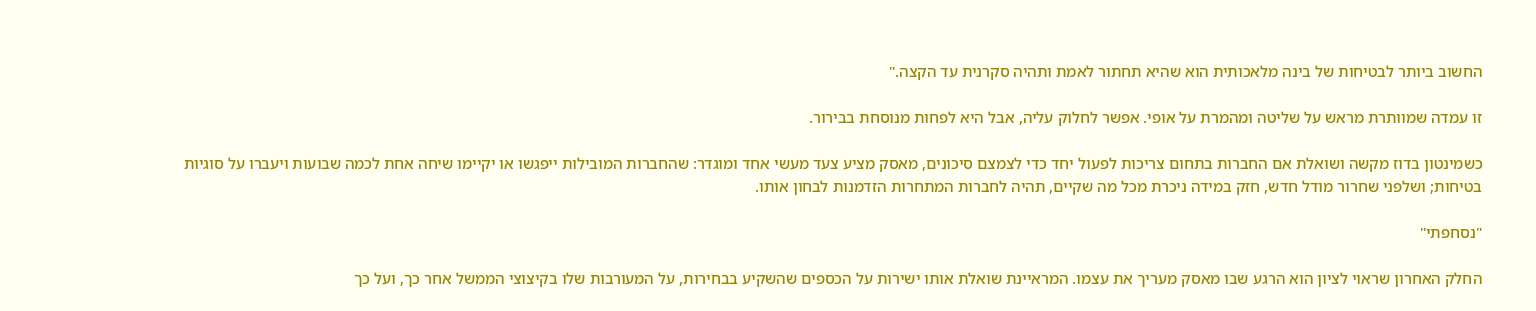החשוב ביותר לבטיחות של בינה מלאכותית הוא שהיא תחתור לאמת ותהיה סקרנית עד הקצה."

זו עמדה שמוותרת מראש על שליטה ומהמרת על אופי. אפשר לחלוק עליה, אבל היא לפחות מנוסחת בבירור.

כשמינטון בדוז מקשה ושואלת אם החברות בתחום צריכות לפעול יחד כדי לצמצם סיכונים, מאסק מציע צעד מעשי אחד ומוגדר: שהחברות המובילות ייפגשו או יקיימו שיחה אחת לכמה שבועות ויעברו על סוגיות בטיחות; ושלפני שחרור מודל חדש, חזק במידה ניכרת מכל מה שקיים, תהיה לחברות המתחרות הזדמנות לבחון אותו.

"נסחפתי"

החלק האחרון שראוי לציון הוא הרגע שבו מאסק מעריך את עצמו. המראיינת שואלת אותו ישירות על הכספים שהשקיע בבחירות, על המעורבות שלו בקיצוצי הממשל אחר כך, ועל כך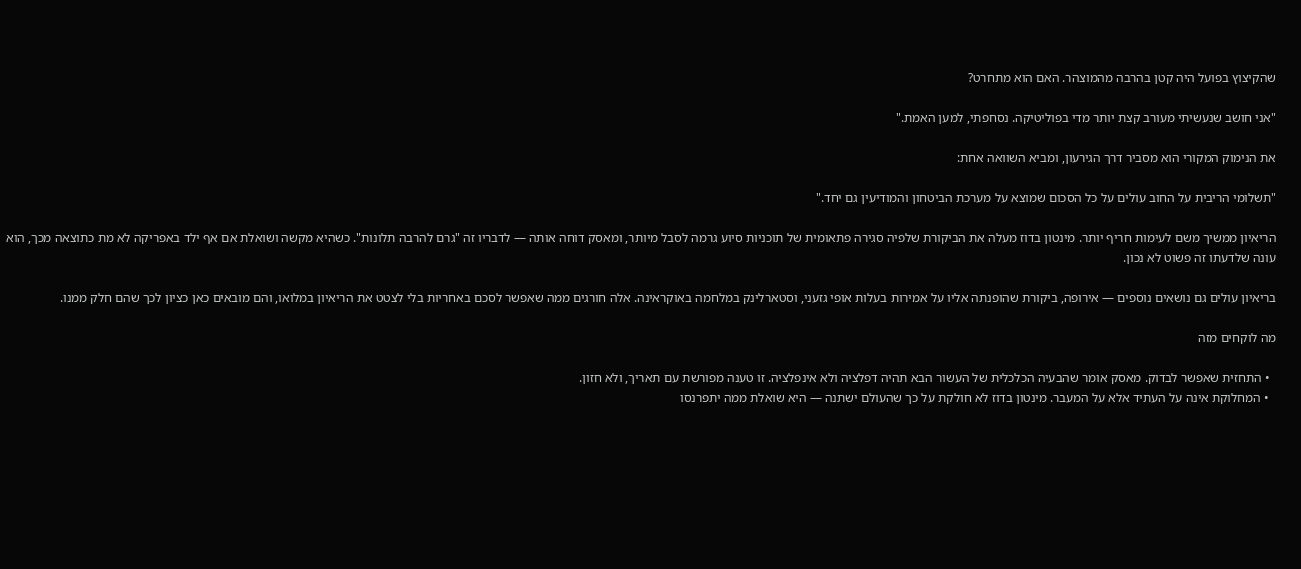שהקיצוץ בפועל היה קטן בהרבה מהמוצהר. האם הוא מתחרט?

"אני חושב שנעשיתי מעורב קצת יותר מדי בפוליטיקה. נסחפתי, למען האמת."

את הנימוק המקורי הוא מסביר דרך הגירעון, ומביא השוואה אחת:

"תשלומי הריבית על החוב עולים על כל הסכום שמוצא על מערכת הביטחון והמודיעין גם יחד."

הריאיון ממשיך משם לעימות חריף יותר. מינטון בדוז מעלה את הביקורת שלפיה סגירה פתאומית של תוכניות סיוע גרמה לסבל מיותר, ומאסק דוחה אותה — לדבריו זה "גרם להרבה תלונות". כשהיא מקשה ושואלת אם אף ילד באפריקה לא מת כתוצאה מכך, הוא עונה שלדעתו זה פשוט לא נכון.

בריאיון עולים גם נושאים נוספים — אירופה, ביקורת שהופנתה אליו על אמירות בעלות אופי גזעני, וסטארלינק במלחמה באוקראינה. אלה חורגים ממה שאפשר לסכם באחריות בלי לצטט את הריאיון במלואו, והם מובאים כאן כציון לכך שהם חלק ממנו.

מה לוקחים מזה

  • התחזית שאפשר לבדוק. מאסק אומר שהבעיה הכלכלית של העשור הבא תהיה דפלציה ולא אינפלציה. זו טענה מפורשת עם תאריך, ולא חזון.
  • המחלוקת אינה על העתיד אלא על המעבר. מינטון בדוז לא חולקת על כך שהעולם ישתנה — היא שואלת ממה יתפרנסו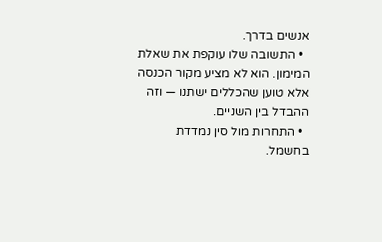אנשים בדרך.
  • התשובה שלו עוקפת את שאלת המימון. הוא לא מציע מקור הכנסה אלא טוען שהכללים ישתנו — וזה ההבדל בין השניים.
  • התחרות מול סין נמדדת בחשמל.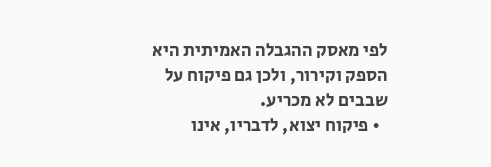לפי מאסק ההגבלה האמיתית היא הספק וקירור, ולכן גם פיקוח על שבבים לא מכריע.
  • פיקוח יצוא, לדבריו, אינו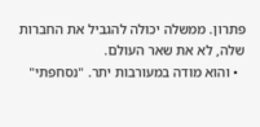פתרון. ממשלה יכולה להגביל את החברות שלה, לא את שאר העולם.
  • והוא מודה במעורבות יתר. "נסחפתי"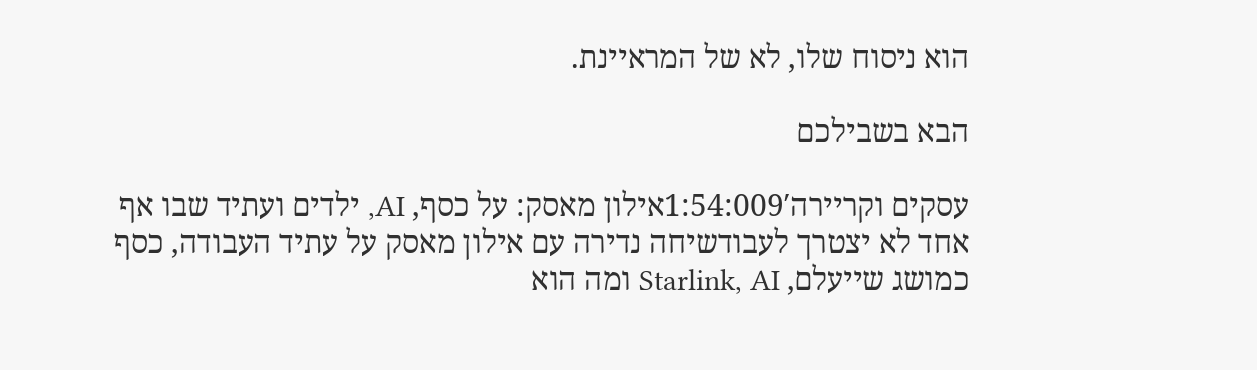הוא ניסוח שלו, לא של המראיינת.

הבא בשבילכם

עסקים וקריירה1:54:009′אילון מאסק: על כסף, AI, ילדים ועתיד שבו אף אחד לא יצטרך לעבודשיחה נדירה עם אילון מאסק על עתיד העבודה, כסף כמושג שייעלם, Starlink, AI ומה הוא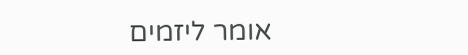אומר ליזמים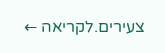צעירים.לקריאה ←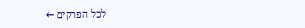לכל הפרקים ←